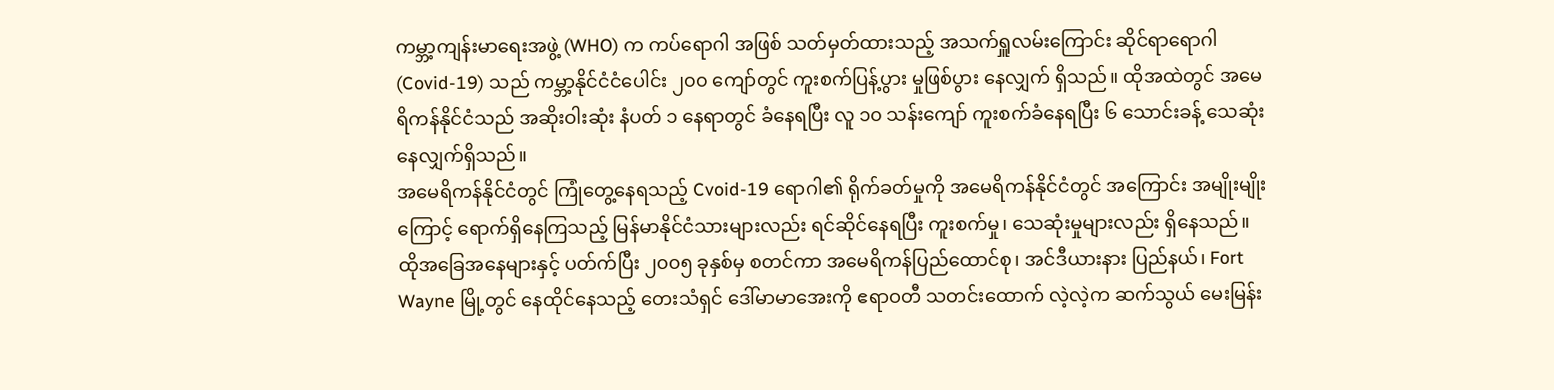ကမ္ဘာ့ကျန်းမာရေးအဖွဲ့ (WHO) က ကပ်ရောဂါ အဖြစ် သတ်မှတ်ထားသည့် အသက်ရှူလမ်းကြောင်း ဆိုင်ရာရောဂါ (Covid-19) သည် ကမ္ဘာ့နိုင်ငံငံပေါင်း ၂၀၀ ကျော်တွင် ကူးစက်ပြန့်ပွား မှုဖြစ်ပွား နေလျှက် ရှိသည်။ ထိုအထဲတွင် အမေရိကန်နိုင်ငံသည် အဆိုးဝါးဆုံး နံပတ် ၁ နေရာတွင် ခံနေရပြီး လူ ၁၀ သန်းကျော် ကူးစက်ခံနေရပြီး ၆ သောင်းခန့် သေဆုံးနေလျှက်ရှိသည်။
အမေရိကန်နိုင်ငံတွင် ကြုံတွေ့နေရသည့် Cvoid-19 ရောဂါ၏ ရိုက်ခတ်မှုကို အမေရိကန်နိုင်ငံတွင် အကြောင်း အမျိုးမျိုးကြောင့် ရောက်ရှိနေကြသည့် မြန်မာနိုင်ငံသားများလည်း ရင်ဆိုင်နေရပြီး ကူးစက်မှု၊ သေဆုံးမှုများလည်း ရှိနေသည်။
ထိုအခြေအနေများနှင့် ပတ်က်ပြီး ၂၀၀၅ ခုနှစ်မှ စတင်ကာ အမေရိကန်ပြည်ထောင်စု၊ အင်ဒီယားနား ပြည်နယ်၊ Fort Wayne မြို့တွင် နေထိုင်နေသည့် တေးသံရှင် ဒေါ်မာမာအေးကို ဧရာဝတီ သတင်းထောက် လဲ့လဲ့က ဆက်သွယ် မေးမြန်း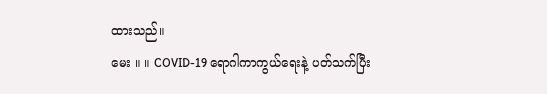ထားသည်။
မေး ။ ။ COVID-19 ရောဂါကာကွယ်ရေးနဲ့ ပတ်သက်ပြီး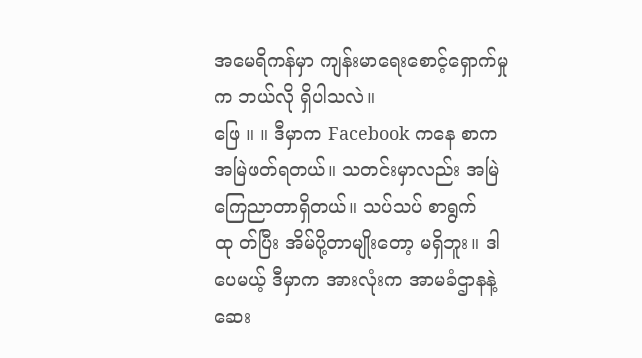အမေရိကန်မှာ ကျန်းမာရေးစောင့်ရှောက်မှုက ဘယ်လို ရှိပါသလဲ။
ဖြေ ။ ။ ဒီမှာက Facebook ကနေ စာကအမြဲဖတ်ရတယ်။ သတင်းမှာလည်း အမြဲကြေညာတာရှိတယ်။ သပ်သပ် စာရွက်ထု တ်ပြီး အိမ်ပို့တာမျိုးတော့ မရှိဘူး။ ဒါပေမယ့် ဒီမှာက အားလုံးက အာမခံဌာနနဲ့ ဆေး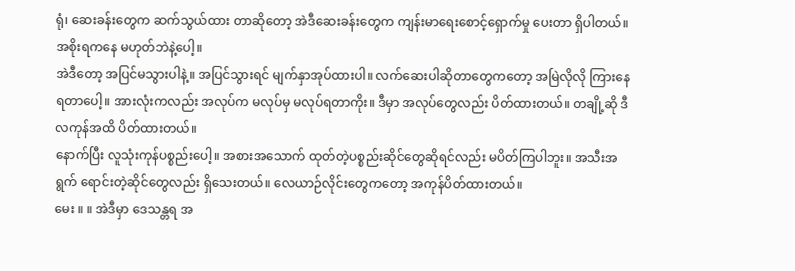ရုံ၊ ဆေးခန်းတွေက ဆက်သွယ်ထား တာဆိုတော့ အဲဒီဆေးခန်းတွေက ကျန်းမာရေးစောင့်ရှောက်မှု ပေးတာ ရှိပါတယ်။ အစိုးရကနေ မဟုတ်ဘဲနဲ့ပေါ့။
အဲဒီတော့ အပြင်မသွားပါနဲ့။ အပြင်သွားရင် မျက်နှာအုပ်ထားပါ။ လက်ဆေးပါဆိုတာတွေကတော့ အမြဲလိုလို ကြားနေ ရတာပေါ့။ အားလုံးကလည်း အလုပ်က မလုပ်မှ မလုပ်ရတာကိုး။ ဒီမှာ အလုပ်တွေလည်း ပိတ်ထားတယ်။ တချို့ဆို ဒီလကုန်အထိ ပိတ်ထားတယ်။
နောက်ပြီး လူသုံးကုန်ပစ္စည်းပေါ့။ အစားအသောက် ထုတ်တဲ့ပစ္စည်းဆိုင်တွေဆိုရင်လည်း မပိတ်ကြပါဘူး။ အသီးအရွက် ရောင်းတဲ့ဆိုင်တွေလည်း ရှိသေးတယ်။ လေယာဉ်လိုင်းတွေကတော့ အကုန်ပိတ်ထားတယ်။
မေး ။ ။ အဲဒီမှာ ဒေသန္တရ အ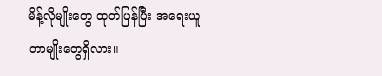မိန့်လိုမျိုးတွေ ထုတ်ပြန်ပြီး အရေးယူတာမျိုးတွေရှိလား။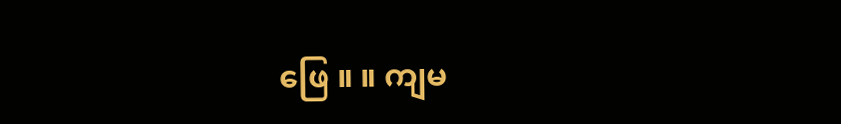ဖြေ ။ ။ ကျမ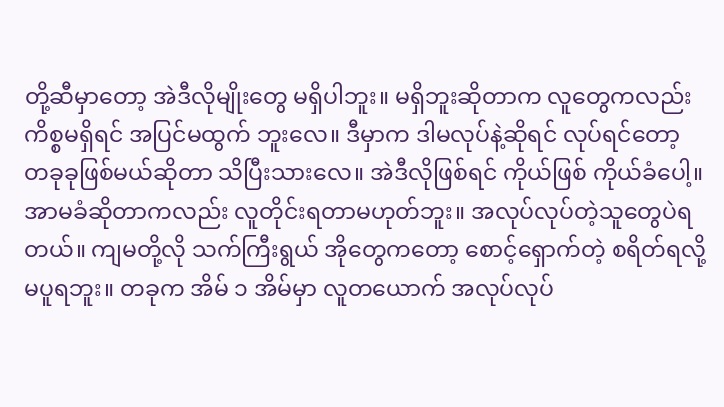တို့ဆီမှာတော့ အဲဒီလိုမျိုးတွေ မရှိပါဘူး။ မရှိဘူးဆိုတာက လူတွေကလည်း ကိစ္စမရှိရင် အပြင်မထွက် ဘူးလေ။ ဒီမှာက ဒါမလုပ်နဲ့ဆိုရင် လုပ်ရင်တော့ တခုခုဖြစ်မယ်ဆိုတာ သိပြီးသားလေ။ အဲဒီလိုဖြစ်ရင် ကိုယ်ဖြစ် ကိုယ်ခံပေါ့။
အာမခံဆိုတာကလည်း လူတိုင်းရတာမဟုတ်ဘူး။ အလုပ်လုပ်တဲ့သူတွေပဲရတယ်။ ကျမတို့လို သက်ကြီးရွယ် အိုတွေကတော့ စောင့်ရှောက်တဲ့ စရိတ်ရလို့ မပူရဘူး။ တခုက အိမ် ၁ အိမ်မှာ လူတယောက် အလုပ်လုပ်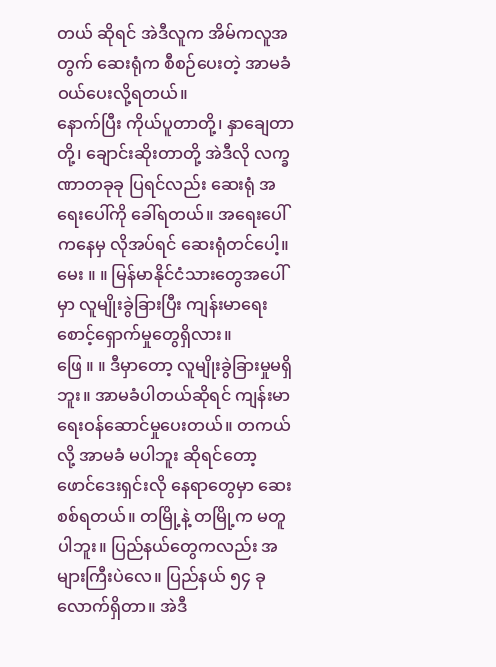တယ် ဆိုရင် အဲဒီလူက အိမ်ကလူအတွက် ဆေးရုံက စီစဉ်ပေးတဲ့ အာမခံ ဝယ်ပေးလို့ရတယ်။
နောက်ပြီး ကိုယ်ပူတာတို့၊ နှာချေတာတို့၊ ချောင်းဆိုးတာတို့ အဲဒီလို လက္ခဏာတခုခု ပြရင်လည်း ဆေးရုံ အရေးပေါ်ကို ခေါ်ရတယ်။ အရေးပေါ်ကနေမှ လိုအပ်ရင် ဆေးရုံတင်ပေါ့။
မေး ။ ။ မြန်မာနိုင်ငံသားတွေအပေါ်မှာ လူမျိုးခွဲခြားပြီး ကျန်းမာရေးစောင့်ရှောက်မှုတွေရှိလား။
ဖြေ ။ ။ ဒီမှာတော့ လူမျိုးခွဲခြားမှုမရှိဘူး။ အာမခံပါတယ်ဆိုရင် ကျန်းမာရေးဝန်ဆောင်မှုပေးတယ်။ တကယ်လို့ အာမခံ မပါဘူး ဆိုရင်တော့ ဖောင်ဒေးရှင်းလို နေရာတွေမှာ ဆေးစစ်ရတယ်။ တမြို့နဲ့ တမြို့က မတူပါဘူး။ ပြည်နယ်တွေကလည်း အများကြီးပဲလေ။ ပြည်နယ် ၅၄ ခုလောက်ရှိတာ။ အဲဒီ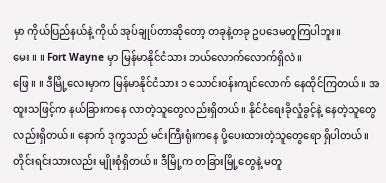မှာ ကိုယ်ပြည်နယ်နဲ့ ကိုယ် အုပ်ချုပ်တာဆိုတော့ တခုနဲ့တခု ဥပဒေမတူကြပါဘူး။
မေး ။ ။ Fort Wayne မှာ မြန်မာနိုင်ငံသား ဘယ်လောက်လောက်ရှိလဲ။
ဖြေ ။ ။ ဒီမြို့လေးမှာက မြန်မာနိုင်ငံသား ၁ သောင်းဝန်းကျင်လောက် နေထိုင်ကြတယ်။ အထူးသဖြင့်က နယ်ခြားကနေ လာတဲ့သူတွေလည်းရှိတယ်။ နိုင်ငံရေးခိုလှုံခွင့်နဲ့ နေတဲ့သူတွေလည်းရှိတယ်။ နောက် ဒုက္ခသည် မင်းကြီးရုံးကနေ ပို့ပေးထားတဲ့သူတွေရော ရှိပါတယ်။ တိုင်းရင်းသားလည်း မျိုးစုံရှိတယ်။ ဒီမြို့က တခြားမြို့တွေနဲ့ မတူ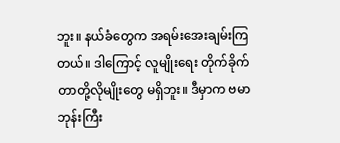ဘူး။ နယ်ခံတွေက အရမ်းအေးချမ်းကြတယ်။ ဒါကြောင့် လူမျိုးရေး တိုက်ခိုက်တာတို့လိုမျိုးတွေ မရှိဘူး။ ဒီမှာက ဗမာဘုန်းကြီး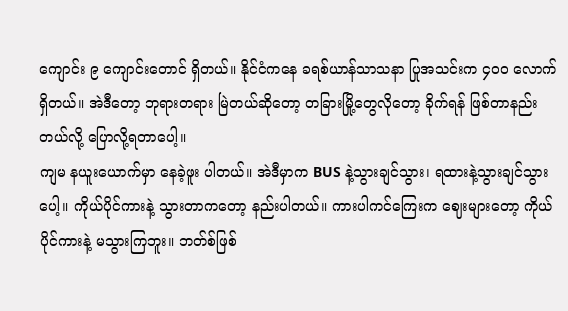ကျောင်း ၉ ကျောင်းတောင် ရှိတယ်။ နိုင်ငံကနေ ခရစ်ယာန်သာသနာ ပြုအသင်းက ၄၀၀ လောက်ရှိတယ်။ အဲဒီတော့ ဘုရားတရား မြဲတယ်ဆိုတော့ တခြားမြို့တွေလိုတော့ ခိုက်ရန် ဖြစ်တာနည်းတယ်လို့ ပြောလို့ရတာပေါ့။
ကျမ နယူးယောက်မှာ နေခဲ့ဖူး ပါတယ်။ အဲဒီမှာက BUS နဲ့သွားချင်သွား၊ ရထားနဲ့သွားချင်သွားပေါ့။ ကိုယ်ပိုင်ကားနဲ့ သွားတာကတော့ နည်းပါတယ်။ ကားပါကင်ကြေးက ဈေးများတော့ ကိုယ်ပိုင်ကားနဲ့ မသွားကြဘူး။ ဘတ်စ်ဖြစ်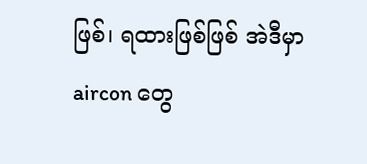ဖြစ်၊ ရထားဖြစ်ဖြစ် အဲဒီမှာ aircon တွေ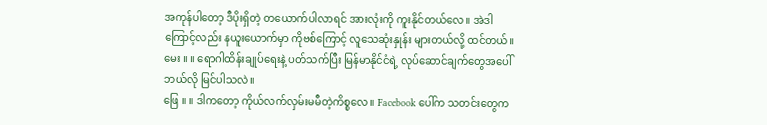အကုန်ပါတော့ ဒီပိုးရှိတဲ့ တယောက်ပါလာရင် အားလုံးကို ကူးနိုင်တယ်လေ။ အဲဒါကြောင့်လည်း နယူးယောက်မှာ ကိုဗစ်ကြောင့် လူသေဆုံးနှုန်း များတယ်လို့ ထင်တယ်။
မေး ။ ။ ရောဂါထိန်းချုပ်ရေးနဲ့ ပတ်သက်ပြီး မြန်မာနိုင်ငံရဲ့ လုပ်ဆောင်ချက်တွေအပေါ် ဘယ်လို မြင်ပါသလဲ။
ဖြေ ။ ။ ဒါကတော့ ကိုယ်လက်လှမ်းမမီတဲ့ကိစ္စလေ။ Facebook ပေါ်က သတင်းတွေက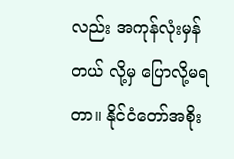လည်း အကုန်လုံးမှန်တယ် လို့မှ ပြောလို့မရတာ။ နိုင်ငံတော်အစိုး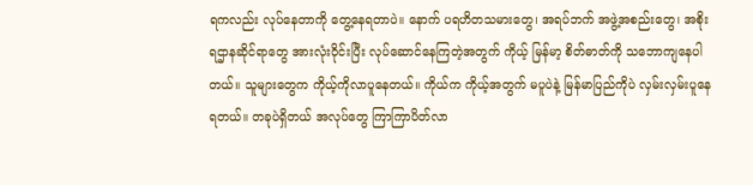ရကလည်း လုပ်နေတာကို တွေ့နေရတာပဲ။ နောက် ပရဟိတသမားတွေ၊ အရပ်ဘက် အဖွဲ့အစည်းတွေ၊ အစိုးရဌာနဆိုင်ရာတွေ အားလုံးဝိုင်းပြီး လုပ်ဆောင်နေကြတဲ့အတွက် ကိုယ့် မြန်မာ့ စိတ်ဓာတ်ကို သဘောကျနေပါတယ်။ သူများတွေက ကိုယ့်ကိုလာပူနေတယ်။ ကိုယ်က ကိုယ့်အတွက် မပူပဲနဲ့ မြန်မာပြည်ကိုပဲ လှမ်းလှမ်းပူနေရတယ်။ တခုပဲရှိတယ် အလုပ်တွေ ကြာကြာပိတ်လာ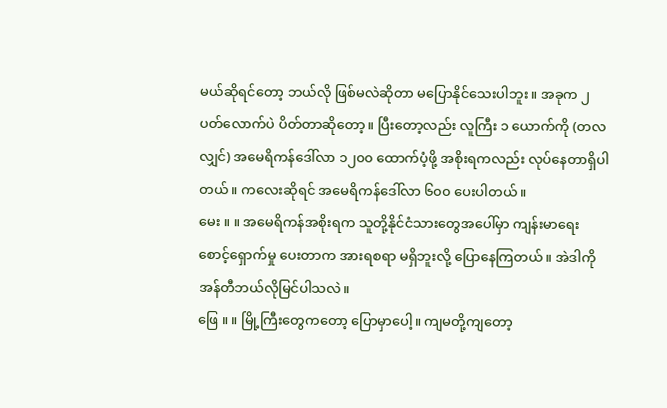မယ်ဆိုရင်တော့ ဘယ်လို ဖြစ်မလဲဆိုတာ မပြောနိုင်သေးပါဘူး။ အခုက ၂ ပတ်လောက်ပဲ ပိတ်တာဆိုတော့။ ပြီးတော့လည်း လူကြီး ၁ ယောက်ကို (တလလျှင်) အမေရိကန်ဒေါ်လာ ၁၂၀၀ ထောက်ပံ့ဖို့ အစိုးရကလည်း လုပ်နေတာရှိပါတယ်။ ကလေးဆိုရင် အမေရိကန်ဒေါ်လာ ၆၀၀ ပေးပါတယ်။
မေး ။ ။ အမေရိကန်အစိုးရက သူတို့နိုင်ငံသားတွေအပေါ်မှာ ကျန်းမာရေးစောင့်ရှောက်မှု ပေးတာက အားရစရာ မရှိဘူးလို့ ပြောနေကြတယ်။ အဲဒါကို အန်တီဘယ်လိုမြင်ပါသလဲ။
ဖြေ ။ ။ မြို့ကြီးတွေကတော့ ပြောမှာပေါ့။ ကျမတို့ကျတော့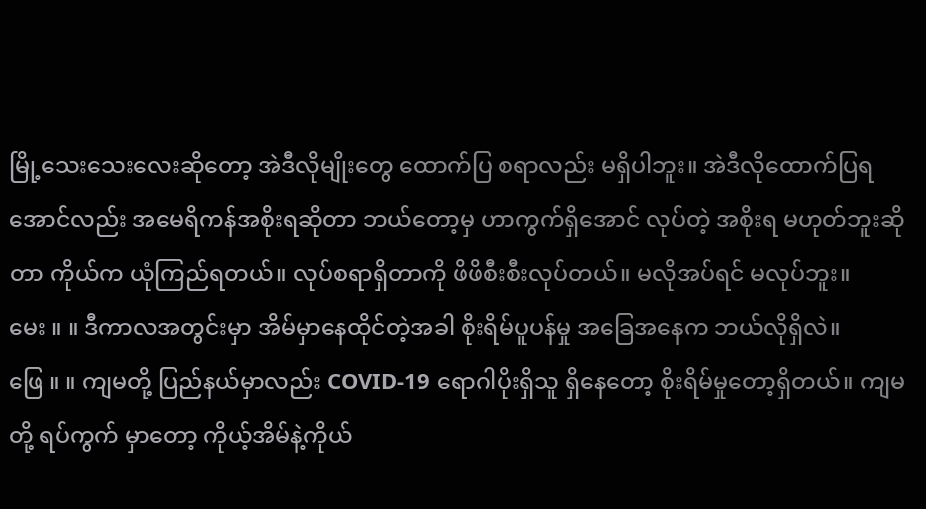မြို့သေးသေးလေးဆိုတော့ အဲဒီလိုမျိုးတွေ ထောက်ပြ စရာလည်း မရှိပါဘူး။ အဲဒီလိုထောက်ပြရအောင်လည်း အမေရိကန်အစိုးရဆိုတာ ဘယ်တော့မှ ဟာကွက်ရှိအောင် လုပ်တဲ့ အစိုးရ မဟုတ်ဘူးဆိုတာ ကိုယ်က ယုံကြည်ရတယ်။ လုပ်စရာရှိတာကို ဖိဖိစီးစီးလုပ်တယ်။ မလိုအပ်ရင် မလုပ်ဘူး။
မေး ။ ။ ဒီကာလအတွင်းမှာ အိမ်မှာနေထိုင်တဲ့အခါ စိုးရိမ်ပူပန်မှု အခြေအနေက ဘယ်လိုရှိလဲ။
ဖြေ ။ ။ ကျမတို့ ပြည်နယ်မှာလည်း COVID-19 ရောဂါပိုးရှိသူ ရှိနေတော့ စိုးရိမ်မှုတော့ရှိတယ်။ ကျမတို့ ရပ်ကွက် မှာတော့ ကိုယ့်အိမ်နဲ့ကိုယ်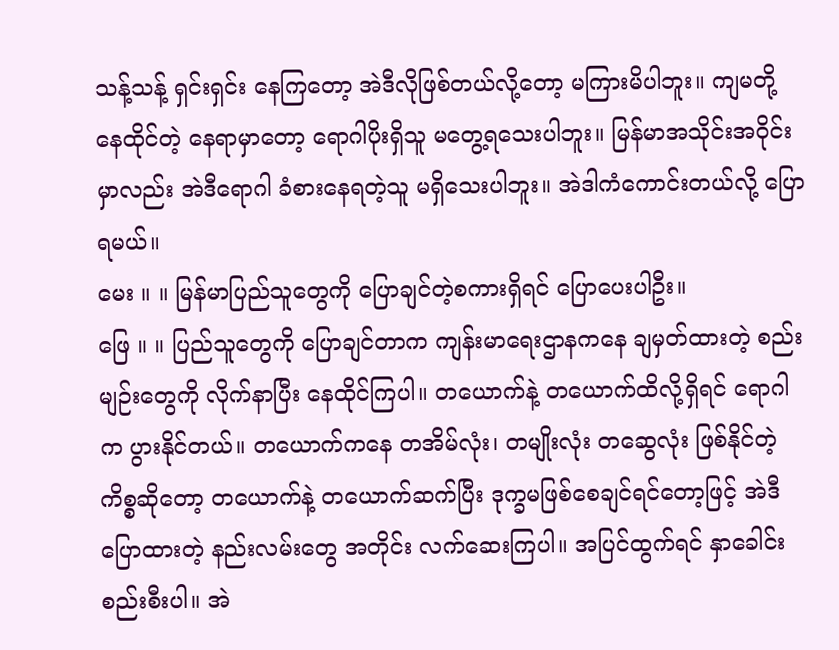သန့်သန့် ရှင်းရှင်း နေကြတော့ အဲဒီလိုဖြစ်တယ်လို့တော့ မကြားမိပါဘူး။ ကျမတို့ နေထိုင်တဲ့ နေရာမှာတော့ ရောဂါပိုးရှိသူ မတွေ့ရသေးပါဘူး။ မြန်မာအသိုင်းအဝိုင်းမှာလည်း အဲဒီရောဂါ ခံစားနေရတဲ့သူ မရှိသေးပါဘူး။ အဲဒါကံကောင်းတယ်လို့ ပြောရမယ်။
မေး ။ ။ မြန်မာပြည်သူတွေကို ပြောချင်တဲ့စကားရှိရင် ပြောပေးပါဦး။
ဖြေ ။ ။ ပြည်သူတွေကို ပြောချင်တာက ကျန်းမာရေးဌာနကနေ ချမှတ်ထားတဲ့ စည်းမျဉ်းတွေကို လိုက်နာပြီး နေထိုင်ကြပါ။ တယောက်နဲ့ တယောက်ထိလို့ရှိရင် ရောဂါက ပွားနိုင်တယ်။ တယောက်ကနေ တအိမ်လုံး၊ တမျိုးလုံး တဆွေလုံး ဖြစ်နိုင်တဲ့ကိစ္စဆိုတော့ တယောက်နဲ့ တယောက်ဆက်ပြီး ဒုက္ခမဖြစ်စေချင်ရင်တော့ဖြင့် အဲဒီပြောထားတဲ့ နည်းလမ်းတွေ အတိုင်း လက်ဆေးကြပါ။ အပြင်ထွက်ရင် နှာခေါင်းစည်းစီးပါ။ အဲ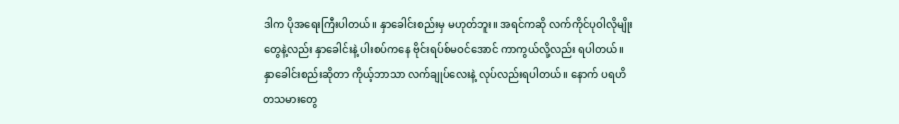ဒါက ပိုအရေးကြီးပါတယ်။ နှာခေါင်းစည်းမှ မဟုတ်ဘူး။ အရင်ကဆို လက်ကိုင်ပုဝါလိုမျိုးတွေနဲ့လည်း နှာခေါင်းနဲ့ ပါးစပ်ကနေ ဗိုင်းရပ်စ်မဝင်အောင် ကာကွယ်လို့လည်း ရပါတယ်။ နှာခေါင်းစည်းဆိုတာ ကိုယ့်ဘာသာ လက်ချုပ်လေးနဲ့ လုပ်လည်းရပါတယ်။ နောက် ပရဟိတသမားတွေ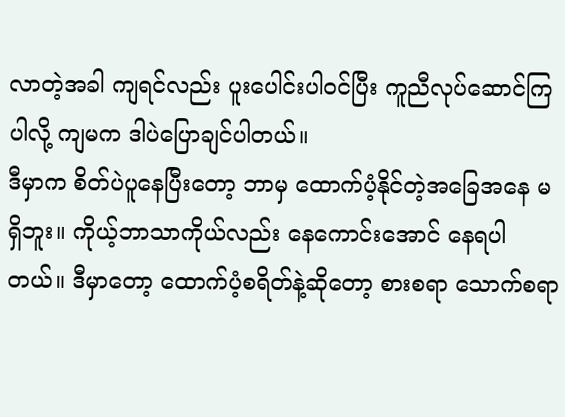လာတဲ့အခါ ကျရင်လည်း ပူးပေါင်းပါဝင်ပြီး ကူညီလုပ်ဆောင်ကြပါလို့ ကျမက ဒါပဲပြောချင်ပါတယ်။
ဒီမှာက စိတ်ပဲပူနေပြီးတော့ ဘာမှ ထောက်ပံ့နိုင်တဲ့အခြေအနေ မရှိဘူး။ ကိုယ့်ဘာသာကိုယ်လည်း နေကောင်းအောင် နေရပါတယ်။ ဒီမှာတော့ ထောက်ပံ့စရိတ်နဲ့ဆိုတော့ စားစရာ သောက်စရာ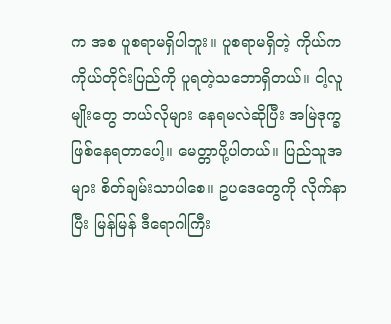က အစ ပူစရာမရှိပါဘူး။ ပူစရာမရှိတဲ့ ကိုယ်က ကိုယ်တိုင်းပြည်ကို ပူရတဲ့သဘောရှိတယ်။ ငါ့လူမျိုးတွေ ဘယ်လိုများ နေရမလဲဆိုပြီး အမြဲဒုက္ခဖြစ်နေရတာပေါ့။ မေတ္တာပို့ပါတယ်။ ပြည်သူအများ စိတ်ချမ်းသာပါစေ။ ဥပဒေတွေကို လိုက်နာပြီး မြန်မြန် ဒီရောဂါကြီး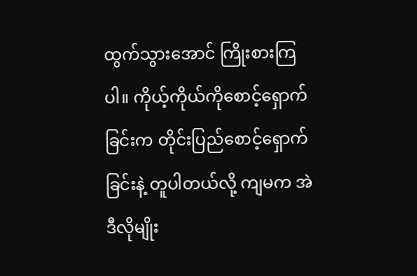ထွက်သွားအောင် ကြိုးစားကြပါ။ ကိုယ့်ကိုယ်ကိုစောင့်ရှောက်ခြင်းက တိုင်းပြည်စောင့်ရှောက်ခြင်းနဲ့ တူပါတယ်လို့ ကျမက အဲဒီလိုမျိုး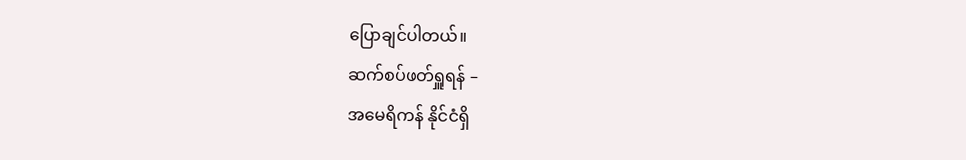ပြောချင်ပါတယ်။
ဆက်စပ်ဖတ်ရှူရန် –
အမေရိကန် နိုင်ငံရှိ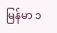မြန်မာ ၁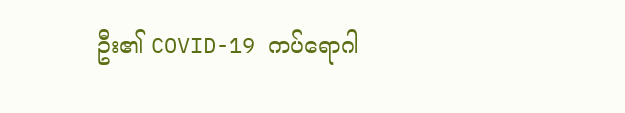ဦး၏ COVID-19 ကပ်ရောဂါ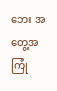ဘေး အတွေ့အကြုံ